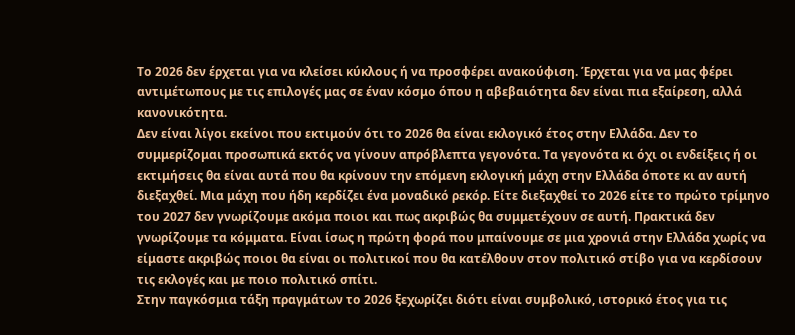Το 2026 δεν έρχεται για να κλείσει κύκλους ή να προσφέρει ανακούφιση. Έρχεται για να μας φέρει αντιμέτωπους με τις επιλογές μας σε έναν κόσμο όπου η αβεβαιότητα δεν είναι πια εξαίρεση, αλλά κανονικότητα.
Δεν είναι λίγοι εκείνοι που εκτιμούν ότι το 2026 θα είναι εκλογικό έτος στην Ελλάδα. Δεν το συμμερίζομαι προσωπικά εκτός να γίνουν απρόβλεπτα γεγονότα. Τα γεγονότα κι όχι οι ενδείξεις ή οι εκτιμήσεις θα είναι αυτά που θα κρίνουν την επόμενη εκλογική μάχη στην Ελλάδα όποτε κι αν αυτή διεξαχθεί. Μια μάχη που ήδη κερδίζει ένα μοναδικό ρεκόρ. Είτε διεξαχθεί το 2026 είτε το πρώτο τρίμηνο του 2027 δεν γνωρίζουμε ακόμα ποιοι και πως ακριβώς θα συμμετέχουν σε αυτή. Πρακτικά δεν γνωρίζουμε τα κόμματα. Είναι ίσως η πρώτη φορά που μπαίνουμε σε μια χρονιά στην Ελλάδα χωρίς να είμαστε ακριβώς ποιοι θα είναι οι πολιτικοί που θα κατέλθουν στον πολιτικό στίβο για να κερδίσουν τις εκλογές και με ποιο πολιτικό σπίτι.
Στην παγκόσμια τάξη πραγμάτων το 2026 ξεχωρίζει διότι είναι συμβολικό, ιστορικό έτος για τις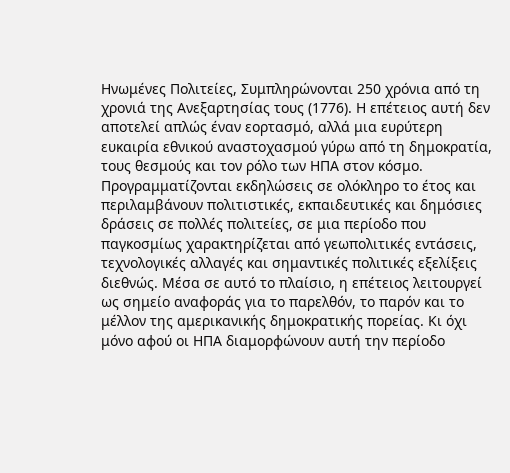Ηνωμένες Πολιτείες, Συμπληρώνονται 250 χρόνια από τη χρονιά της Ανεξαρτησίας τους (1776). Η επέτειος αυτή δεν αποτελεί απλώς έναν εορτασμό, αλλά μια ευρύτερη ευκαιρία εθνικού αναστοχασμού γύρω από τη δημοκρατία, τους θεσμούς και τον ρόλο των ΗΠΑ στον κόσμο. Προγραμματίζονται εκδηλώσεις σε ολόκληρο το έτος και περιλαμβάνουν πολιτιστικές, εκπαιδευτικές και δημόσιες δράσεις σε πολλές πολιτείες, σε μια περίοδο που παγκοσμίως χαρακτηρίζεται από γεωπολιτικές εντάσεις, τεχνολογικές αλλαγές και σημαντικές πολιτικές εξελίξεις διεθνώς. Μέσα σε αυτό το πλαίσιο, η επέτειος λειτουργεί ως σημείο αναφοράς για το παρελθόν, το παρόν και το μέλλον της αμερικανικής δημοκρατικής πορείας. Κι όχι μόνο αφού οι ΗΠΑ διαμορφώνουν αυτή την περίοδο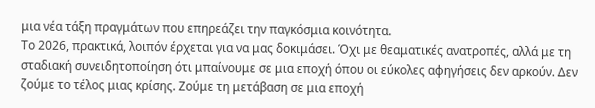μια νέα τάξη πραγμάτων που επηρεάζει την παγκόσμια κοινότητα.
Το 2026, πρακτικά, λοιπόν έρχεται για να μας δοκιμάσει. Όχι με θεαματικές ανατροπές, αλλά με τη σταδιακή συνειδητοποίηση ότι μπαίνουμε σε μια εποχή όπου οι εύκολες αφηγήσεις δεν αρκούν. Δεν ζούμε το τέλος μιας κρίσης. Ζούμε τη μετάβαση σε μια εποχή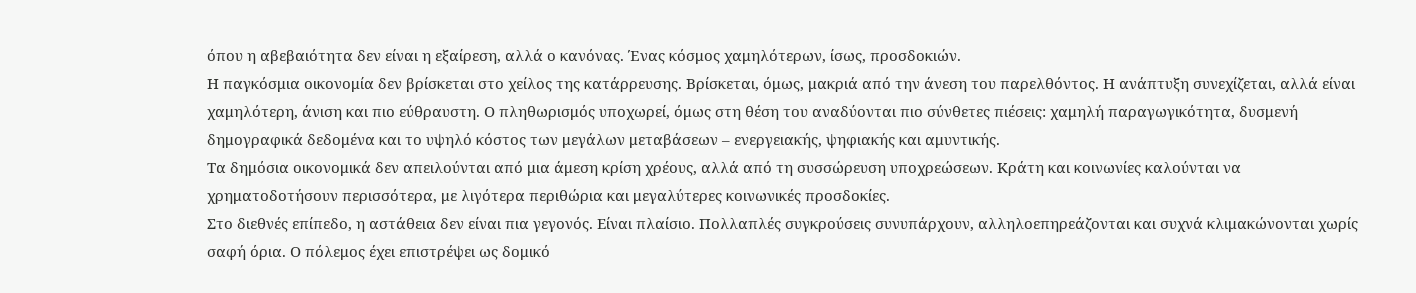όπου η αβεβαιότητα δεν είναι η εξαίρεση, αλλά ο κανόνας. Ένας κόσμος χαμηλότερων, ίσως, προσδοκιών.
Η παγκόσμια οικονομία δεν βρίσκεται στο χείλος της κατάρρευσης. Βρίσκεται, όμως, μακριά από την άνεση του παρελθόντος. Η ανάπτυξη συνεχίζεται, αλλά είναι χαμηλότερη, άνιση και πιο εύθραυστη. Ο πληθωρισμός υποχωρεί, όμως στη θέση του αναδύονται πιο σύνθετες πιέσεις: χαμηλή παραγωγικότητα, δυσμενή δημογραφικά δεδομένα και το υψηλό κόστος των μεγάλων μεταβάσεων – ενεργειακής, ψηφιακής και αμυντικής.
Τα δημόσια οικονομικά δεν απειλούνται από μια άμεση κρίση χρέους, αλλά από τη συσσώρευση υποχρεώσεων. Κράτη και κοινωνίες καλούνται να χρηματοδοτήσουν περισσότερα, με λιγότερα περιθώρια και μεγαλύτερες κοινωνικές προσδοκίες.
Στο διεθνές επίπεδο, η αστάθεια δεν είναι πια γεγονός. Είναι πλαίσιο. Πολλαπλές συγκρούσεις συνυπάρχουν, αλληλοεπηρεάζονται και συχνά κλιμακώνονται χωρίς σαφή όρια. Ο πόλεμος έχει επιστρέψει ως δομικό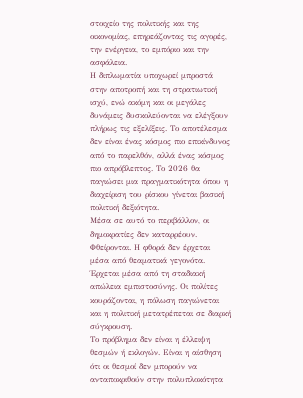στοιχείο της πολιτικής και της οικονομίας, επηρεάζοντας τις αγορές, την ενέργεια, το εμπόριο και την ασφάλεια.
Η διπλωματία υποχωρεί μπροστά στην αποτροπή και τη στρατιωτική ισχύ, ενώ ακόμη και οι μεγάλες δυνάμεις δυσκολεύονται να ελέγξουν πλήρως τις εξελίξεις. Το αποτέλεσμα δεν είναι ένας κόσμος πιο επικίνδυνος από το παρελθόν, αλλά ένας κόσμος πιο απρόβλεπτος. Το 2026 θα παγιώσει μια πραγματικότητα όπου η διαχείριση του ρίσκου γίνεται βασική πολιτική δεξιότητα.
Μέσα σε αυτό το περιβάλλον, οι δημοκρατίες δεν καταρρέουν. Φθείρονται. Η φθορά δεν έρχεται μέσα από θεαματικά γεγονότα. Έρχεται μέσα από τη σταδιακή απώλεια εμπιστοσύνης. Οι πολίτες κουράζονται, η πόλωση παγιώνεται και η πολιτική μετατρέπεται σε διαρκή σύγκρουση.
Το πρόβλημα δεν είναι η έλλειψη θεσμών ή εκλογών. Είναι η αίσθηση ότι οι θεσμοί δεν μπορούν να ανταποκριθούν στην πολυπλοκότητα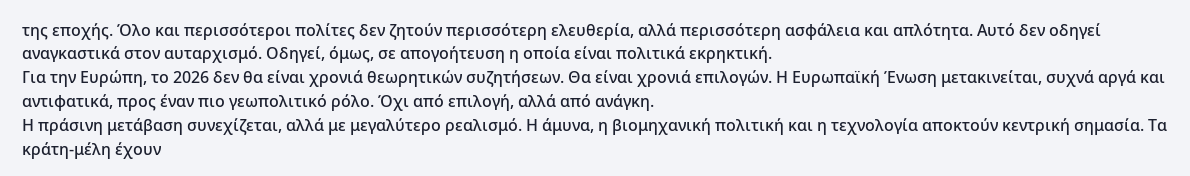της εποχής. Όλο και περισσότεροι πολίτες δεν ζητούν περισσότερη ελευθερία, αλλά περισσότερη ασφάλεια και απλότητα. Αυτό δεν οδηγεί αναγκαστικά στον αυταρχισμό. Οδηγεί, όμως, σε απογοήτευση η οποία είναι πολιτικά εκρηκτική.
Για την Ευρώπη, το 2026 δεν θα είναι χρονιά θεωρητικών συζητήσεων. Θα είναι χρονιά επιλογών. Η Ευρωπαϊκή Ένωση μετακινείται, συχνά αργά και αντιφατικά, προς έναν πιο γεωπολιτικό ρόλο. Όχι από επιλογή, αλλά από ανάγκη.
Η πράσινη μετάβαση συνεχίζεται, αλλά με μεγαλύτερο ρεαλισμό. Η άμυνα, η βιομηχανική πολιτική και η τεχνολογία αποκτούν κεντρική σημασία. Τα κράτη-μέλη έχουν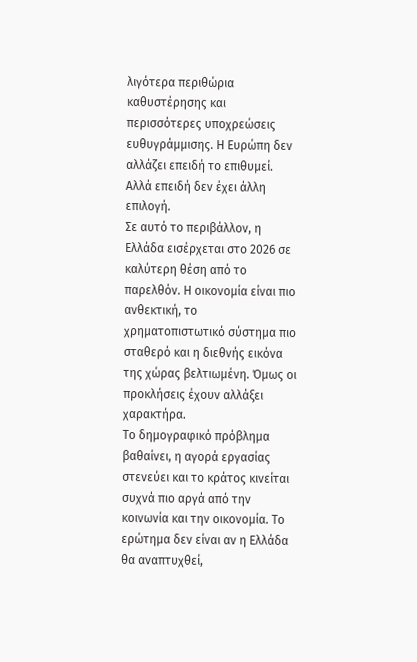λιγότερα περιθώρια καθυστέρησης και περισσότερες υποχρεώσεις ευθυγράμμισης. Η Ευρώπη δεν αλλάζει επειδή το επιθυμεί. Αλλά επειδή δεν έχει άλλη επιλογή.
Σε αυτό το περιβάλλον, η Ελλάδα εισέρχεται στο 2026 σε καλύτερη θέση από το παρελθόν. Η οικονομία είναι πιο ανθεκτική, το χρηματοπιστωτικό σύστημα πιο σταθερό και η διεθνής εικόνα της χώρας βελτιωμένη. Όμως οι προκλήσεις έχουν αλλάξει χαρακτήρα.
Το δημογραφικό πρόβλημα βαθαίνει, η αγορά εργασίας στενεύει και το κράτος κινείται συχνά πιο αργά από την κοινωνία και την οικονομία. Το ερώτημα δεν είναι αν η Ελλάδα θα αναπτυχθεί,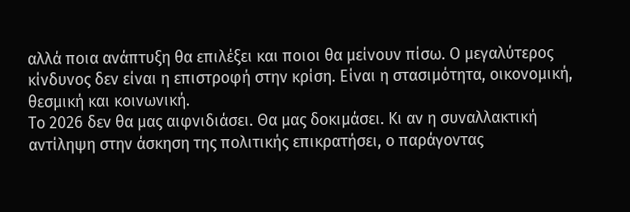αλλά ποια ανάπτυξη θα επιλέξει και ποιοι θα μείνουν πίσω. Ο μεγαλύτερος κίνδυνος δεν είναι η επιστροφή στην κρίση. Είναι η στασιμότητα, οικονομική, θεσμική και κοινωνική.
Το 2026 δεν θα μας αιφνιδιάσει. Θα μας δοκιμάσει. Κι αν η συναλλακτική αντίληψη στην άσκηση της πολιτικής επικρατήσει, ο παράγοντας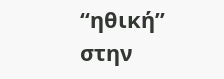“ηθική” στην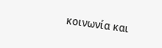κοινωνία και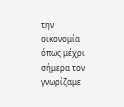την οικονομία όπως μέχρι σήμερα τον γνωρίζαμε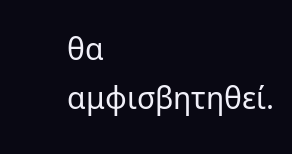θα αμφισβητηθεί.